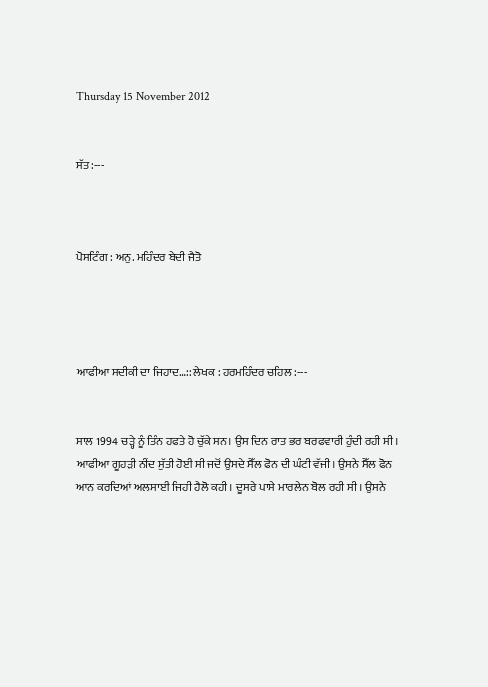Thursday 15 November 2012


ਸੱਤ :---



ਪੋਸਟਿੰਗ : ਅਨੁ. ਮਹਿੰਦਰ ਬੇਦੀ ਜੈਤੋ




ਆਫੀਆ ਸਦੀਕੀ ਦਾ ਜਿਹਾਦ…:: ਲੇਖਕ : ਹਰਮਹਿੰਦਰ ਚਹਿਲ :---


ਸਾਲ 1994 ਚੜ੍ਹੇ ਨੂੰ ਤਿੰਨ ਹਫਤੇ ਹੋ ਚੁੱਕੇ ਸਨ। ਉਸ ਦਿਨ ਰਾਤ ਭਰ ਬਰਫਵਾਰੀ ਹੁੰਦੀ ਰਹੀ ਸੀ। ਆਫੀਆ ਗੂਹੜੀ ਨੀਂਦ ਸੁੱਤੀ ਹੋਈ ਸੀ ਜਦੋਂ ਉਸਦੇ ਸੈੱਲ ਫੋਨ ਦੀ ਘੰਟੀ ਵੱਜੀ। ਉਸਨੇ ਸੈੱਲ ਫੋਨ ਆਨ ਕਰਦਿਆਂ ਅਲਸਾਈ ਜਿਹੀ ਹੈਲੋ ਕਹੀ। ਦੂਸਰੇ ਪਾਸੇ ਮਾਰਲੇਨ ਬੋਲ ਰਹੀ ਸੀ। ਉਸਨੇ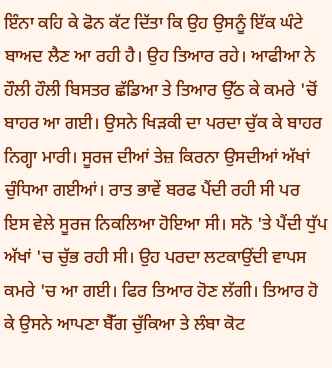ਇੰਨਾ ਕਹਿ ਕੇ ਫੋਨ ਕੱਟ ਦਿੱਤਾ ਕਿ ਉਹ ਉਸਨੂੰ ਇੱਕ ਘੰਟੇ ਬਾਅਦ ਲੈਣ ਆ ਰਹੀ ਹੈ। ਉਹ ਤਿਆਰ ਰਹੇ। ਆਫੀਆ ਨੇ ਹੌਲੀ ਹੌਲੀ ਬਿਸਤਰ ਛੱਡਿਆ ਤੇ ਤਿਆਰ ਉੱਠ ਕੇ ਕਮਰੇ 'ਚੋਂ ਬਾਹਰ ਆ ਗਈ। ਉਸਨੇ ਖਿੜਕੀ ਦਾ ਪਰਦਾ ਚੁੱਕ ਕੇ ਬਾਹਰ ਨਿਗ੍ਹਾ ਮਾਰੀ। ਸੂਰਜ ਦੀਆਂ ਤੇਜ਼ ਕਿਰਨਾ ਉਸਦੀਆਂ ਅੱਖਾਂ ਚੁੰਧਿਆ ਗਈਆਂ। ਰਾਤ ਭਾਵੇਂ ਬਰਫ ਪੈਂਦੀ ਰਹੀ ਸੀ ਪਰ ਇਸ ਵੇਲੇ ਸੂਰਜ ਨਿਕਲਿਆ ਹੋਇਆ ਸੀ। ਸਨੋ 'ਤੇ ਪੈਂਦੀ ਧੁੱਪ ਅੱਖਾਂ 'ਚ ਚੁੱਭ ਰਹੀ ਸੀ। ਉਹ ਪਰਦਾ ਲਟਕਾਉਂਦੀ ਵਾਪਸ ਕਮਰੇ 'ਚ ਆ ਗਈ। ਫਿਰ ਤਿਆਰ ਹੋਣ ਲੱਗੀ। ਤਿਆਰ ਹੋ ਕੇ ਉਸਨੇ ਆਪਣਾ ਬੈੱਗ ਚੁੱਕਿਆ ਤੇ ਲੰਬਾ ਕੋਟ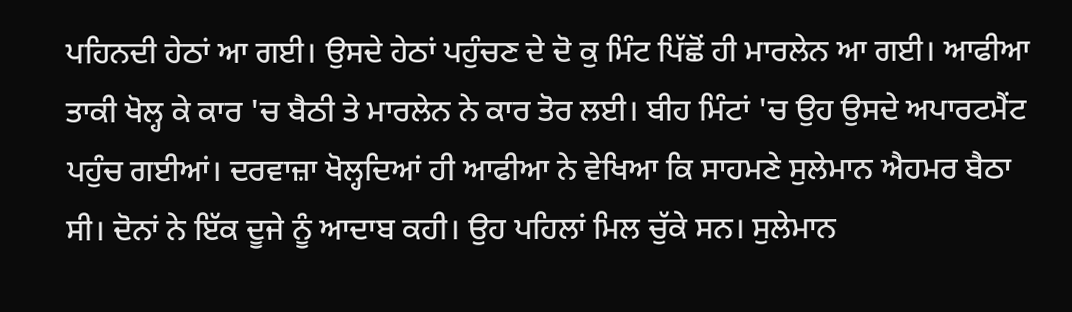ਪਹਿਨਦੀ ਹੇਠਾਂ ਆ ਗਈ। ਉਸਦੇ ਹੇਠਾਂ ਪਹੁੰਚਣ ਦੇ ਦੋ ਕੁ ਮਿੰਟ ਪਿੱਛੋਂ ਹੀ ਮਾਰਲੇਨ ਆ ਗਈ। ਆਫੀਆ ਤਾਕੀ ਖੋਲ੍ਹ ਕੇ ਕਾਰ 'ਚ ਬੈਠੀ ਤੇ ਮਾਰਲੇਨ ਨੇ ਕਾਰ ਤੋਰ ਲਈ। ਬੀਹ ਮਿੰਟਾਂ 'ਚ ਉਹ ਉਸਦੇ ਅਪਾਰਟਮੈਂਟ ਪਹੁੰਚ ਗਈਆਂ। ਦਰਵਾਜ਼ਾ ਖੋਲ੍ਹਦਿਆਂ ਹੀ ਆਫੀਆ ਨੇ ਵੇਖਿਆ ਕਿ ਸਾਹਮਣੇ ਸੁਲੇਮਾਨ ਐਹਮਰ ਬੈਠਾ ਸੀ। ਦੋਨਾਂ ਨੇ ਇੱਕ ਦੂਜੇ ਨੂੰ ਆਦਾਬ ਕਹੀ। ਉਹ ਪਹਿਲਾਂ ਮਿਲ ਚੁੱਕੇ ਸਨ। ਸੁਲੇਮਾਨ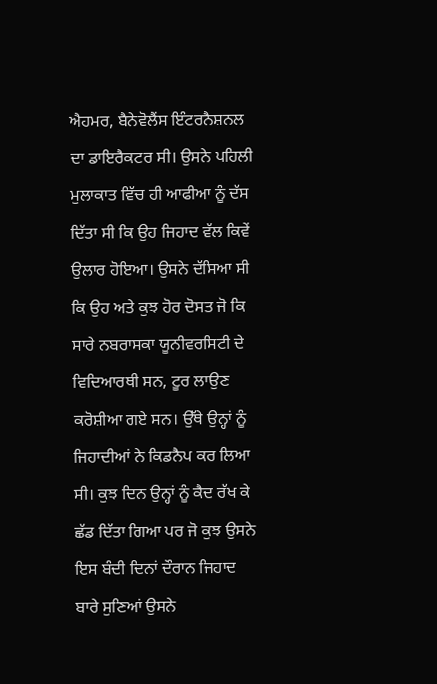ਐਹਮਰ, ਬੈਨੇਵੋਲੈਂਸ ਇੰਟਰਨੈਸ਼ਨਲ ਦਾ ਡਾਇਰੈਕਟਰ ਸੀ। ਉਸਨੇ ਪਹਿਲੀ ਮੁਲਾਕਾਤ ਵਿੱਚ ਹੀ ਆਫੀਆ ਨੂੰ ਦੱਸ ਦਿੱਤਾ ਸੀ ਕਿ ਉਹ ਜਿਹਾਦ ਵੱਲ ਕਿਵੇਂ ਉਲਾਰ ਹੋਇਆ। ਉਸਨੇ ਦੱਸਿਆ ਸੀ ਕਿ ਉਹ ਅਤੇ ਕੁਝ ਹੋਰ ਦੋਸਤ ਜੋ ਕਿ ਸਾਰੇ ਨਬਰਾਸਕਾ ਯੂਨੀਵਰਸਿਟੀ ਦੇ ਵਿਦਿਆਰਥੀ ਸਨ, ਟੂਰ ਲਾਉਣ ਕਰੋਸ਼ੀਆ ਗਏ ਸਨ। ਉੱਥੇ ਉਨ੍ਹਾਂ ਨੂੰ ਜਿਹਾਦੀਆਂ ਨੇ ਕਿਡਨੈਪ ਕਰ ਲਿਆ ਸੀ। ਕੁਝ ਦਿਨ ਉਨ੍ਹਾਂ ਨੂੰ ਕੈਦ ਰੱਖ ਕੇ ਛੱਡ ਦਿੱਤਾ ਗਿਆ ਪਰ ਜੋ ਕੁਝ ਉਸਨੇ ਇਸ ਬੰਦੀ ਦਿਨਾਂ ਦੌਰਾਨ ਜਿਹਾਦ ਬਾਰੇ ਸੁਣਿਆਂ ਉਸਨੇ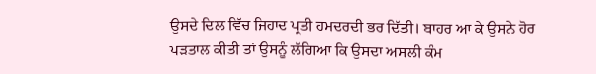ਉਸਦੇ ਦਿਲ ਵਿੱਚ ਜਿਹਾਦ ਪ੍ਰਤੀ ਹਮਦਰਦੀ ਭਰ ਦਿੱਤੀ। ਬਾਹਰ ਆ ਕੇ ਉਸਨੇ ਹੋਰ ਪੜਤਾਲ ਕੀਤੀ ਤਾਂ ਉਸਨੂੰ ਲੱਗਿਆ ਕਿ ਉਸਦਾ ਅਸਲੀ ਕੰਮ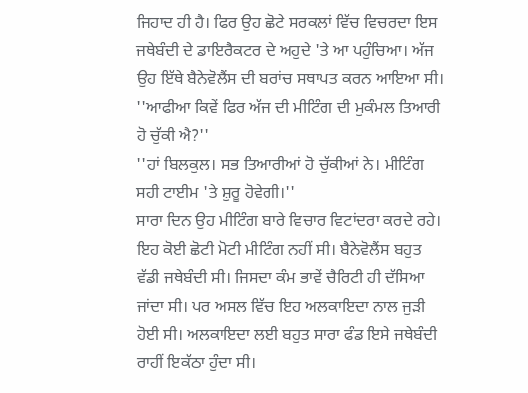ਜਿਹਾਦ ਹੀ ਹੈ। ਫਿਰ ਉਹ ਛੋਟੇ ਸਰਕਲਾਂ ਵਿੱਚ ਵਿਚਰਦਾ ਇਸ ਜਥੇਬੰਦੀ ਦੇ ਡਾਇਰੈਕਟਰ ਦੇ ਅਹੁਦੇ 'ਤੇ ਆ ਪਹੁੰਚਿਆ। ਅੱਜ ਉਹ ਇੱਥੇ ਬੈਨੇਵੋਲੈਂਸ ਦੀ ਬਰਾਂਚ ਸਥਾਪਤ ਕਰਨ ਆਇਆ ਸੀ।
''ਆਫੀਆ ਕਿਵੇਂ ਫਿਰ ਅੱਜ ਦੀ ਮੀਟਿੰਗ ਦੀ ਮੁਕੰਮਲ ਤਿਆਰੀ ਹੋ ਚੁੱਕੀ ਐ?''
''ਹਾਂ ਬਿਲਕੁਲ। ਸਭ ਤਿਆਰੀਆਂ ਹੋ ਚੁੱਕੀਆਂ ਨੇ। ਮੀਟਿੰਗ ਸਹੀ ਟਾਈਮ 'ਤੇ ਸ਼ੁਰੂ ਹੋਵੇਗੀ।''
ਸਾਰਾ ਦਿਨ ਉਹ ਮੀਟਿੰਗ ਬਾਰੇ ਵਿਚਾਰ ਵਿਟਾਂਦਰਾ ਕਰਦੇ ਰਹੇ। ਇਹ ਕੋਈ ਛੋਟੀ ਮੋਟੀ ਮੀਟਿੰਗ ਨਹੀਂ ਸੀ। ਬੈਨੇਵੋਲੈਂਸ ਬਹੁਤ ਵੱਡੀ ਜਥੇਬੰਦੀ ਸੀ। ਜਿਸਦਾ ਕੰਮ ਭਾਵੇਂ ਚੈਰਿਟੀ ਹੀ ਦੱਸਿਆ ਜਾਂਦਾ ਸੀ। ਪਰ ਅਸਲ ਵਿੱਚ ਇਹ ਅਲਕਾਇਦਾ ਨਾਲ ਜੁੜੀ ਹੋਈ ਸੀ। ਅਲਕਾਇਦਾ ਲਈ ਬਹੁਤ ਸਾਰਾ ਫੰਡ ਇਸੇ ਜਥੇਬੰਦੀ ਰਾਹੀਂ ਇਕੱਠਾ ਹੁੰਦਾ ਸੀ।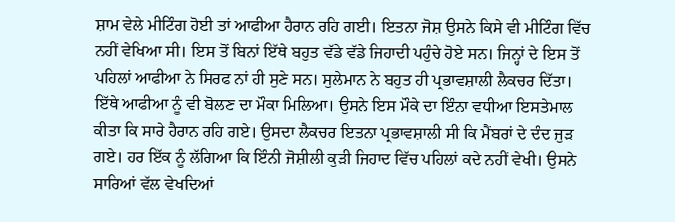ਸ਼ਾਮ ਵੇਲੇ ਮੀਟਿੰਗ ਹੋਈ ਤਾਂ ਆਫੀਆ ਹੈਰਾਨ ਰਹਿ ਗਈ। ਇਤਨਾ ਜੋਸ਼ ਉਸਨੇ ਕਿਸੇ ਵੀ ਮੀਟਿੰਗ ਵਿੱਚ ਨਹੀਂ ਵੇਖਿਆ ਸੀ। ਇਸ ਤੋਂ ਬਿਨਾਂ ਇੱਥੇ ਬਹੁਤ ਵੱਡੇ ਵੱਡੇ ਜਿਹਾਦੀ ਪਹੁੰਚੇ ਹੋਏ ਸਨ। ਜਿਨ੍ਹਾਂ ਦੇ ਇਸ ਤੋਂ ਪਹਿਲਾਂ ਆਫੀਆ ਨੇ ਸਿਰਫ ਨਾਂ ਹੀ ਸੁਣੇ ਸਨ। ਸੁਲੇਮਾਨ ਨੇ ਬਹੁਤ ਹੀ ਪ੍ਰਭਾਵਸ਼ਾਲੀ ਲੈਕਚਰ ਦਿੱਤਾ। ਇੱਥੇ ਆਫੀਆ ਨੂੰ ਵੀ ਬੋਲਣ ਦਾ ਮੌਕਾ ਮਿਲਿਆ। ਉਸਨੇ ਇਸ ਮੌਕੇ ਦਾ ਇੰਨਾ ਵਧੀਆ ਇਸਤੇਮਾਲ ਕੀਤਾ ਕਿ ਸਾਰੇ ਹੈਰਾਨ ਰਹਿ ਗਏ। ਉਸਦਾ ਲੈਕਚਰ ਇਤਨਾ ਪ੍ਰਭਾਵਸ਼ਾਲੀ ਸੀ ਕਿ ਮੈਂਬਰਾਂ ਦੇ ਦੰਦ ਜੁੜ ਗਏ। ਹਰ ਇੱਕ ਨੂੰ ਲੱਗਿਆ ਕਿ ਇੰਨੀ ਜੋਸ਼ੀਲੀ ਕੁੜੀ ਜਿਹਾਦ ਵਿੱਚ ਪਹਿਲਾਂ ਕਦੇ ਨਹੀਂ ਵੇਖੀ। ਉਸਨੇ ਸਾਰਿਆਂ ਵੱਲ ਵੇਖਦਿਆਂ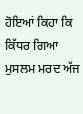ਹੋਇਆਂ ਕਿਹਾ ਕਿ ਕਿੱਧਰ ਗਿਆ ਮੁਸਲਮ ਮਰਦ ਅੱਜ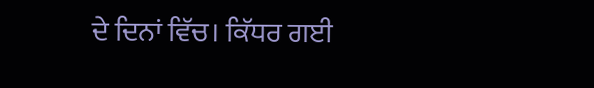ਦੇ ਦਿਨਾਂ ਵਿੱਚ। ਕਿੱਧਰ ਗਈ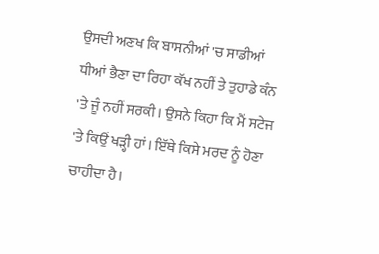ਉਸਦੀ ਅਣਖ ਕਿ ਬਾਸਨੀਆਂ 'ਚ ਸਾਡੀਆਂ ਧੀਆਂ ਭੈਣਾ ਦਾ ਰਿਹਾ ਕੱਖ ਨਹੀਂ ਤੇ ਤੁਹਾਡੇ ਕੰਨ 'ਤੇ ਜੂੰ ਨਹੀਂ ਸਰਕੀ। ਉਸਨੇ ਕਿਹਾ ਕਿ ਮੈਂ ਸਟੇਜ 'ਤੇ ਕਿਉਂ ਖੜ੍ਹੀ ਹਾਂ। ਇੱਥੇ ਕਿਸੇ ਮਰਦ ਨੂੰ ਹੋਣਾ ਚਾਹੀਦਾ ਹੈ।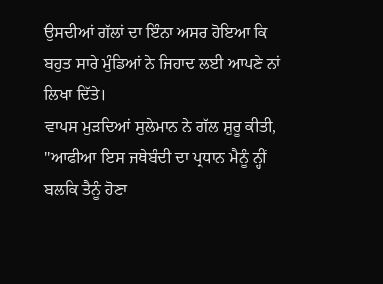ਉਸਦੀਆਂ ਗੱਲਾਂ ਦਾ ਇੰਨਾ ਅਸਰ ਹੋਇਆ ਕਿ ਬਹੁਤ ਸਾਰੇ ਮੁੰਡਿਆਂ ਨੇ ਜਿਹਾਦ ਲਈ ਆਪਣੇ ਨਾਂ ਲਿਖਾ ਦਿੱਤੇ।
ਵਾਪਸ ਮੁੜਦਿਆਂ ਸੁਲੇਮਾਨ ਨੇ ਗੱਲ ਸ਼ੁਰੂ ਕੀਤੀ, ''ਆਫੀਆ ਇਸ ਜਥੇਬੰਦੀ ਦਾ ਪ੍ਰਧਾਨ ਮੈਨੂੰ ਨ੍ਹੀਂ ਬਲਕਿ ਤੈਨੂੰ ਹੋਣਾ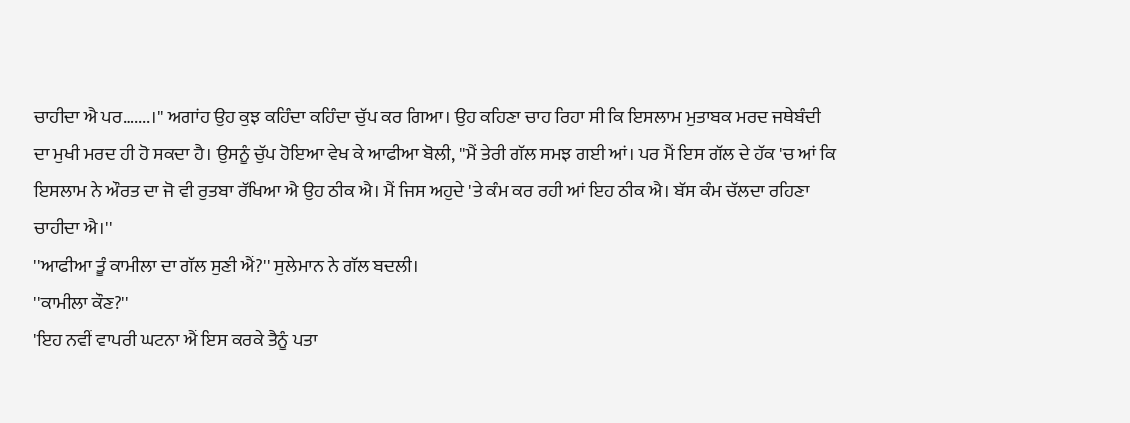ਚਾਹੀਦਾ ਐ ਪਰ…....।'' ਅਗਾਂਹ ਉਹ ਕੁਝ ਕਹਿੰਦਾ ਕਹਿੰਦਾ ਚੁੱਪ ਕਰ ਗਿਆ। ਉਹ ਕਹਿਣਾ ਚਾਹ ਰਿਹਾ ਸੀ ਕਿ ਇਸਲਾਮ ਮੁਤਾਬਕ ਮਰਦ ਜਥੇਬੰਦੀ ਦਾ ਮੁਖੀ ਮਰਦ ਹੀ ਹੋ ਸਕਦਾ ਹੈ। ਉਸਨੂੰ ਚੁੱਪ ਹੋਇਆ ਵੇਖ ਕੇ ਆਫੀਆ ਬੋਲੀ, ''ਮੈਂ ਤੇਰੀ ਗੱਲ ਸਮਝ ਗਈ ਆਂ। ਪਰ ਮੈਂ ਇਸ ਗੱਲ ਦੇ ਹੱਕ 'ਚ ਆਂ ਕਿ ਇਸਲਾਮ ਨੇ ਔਰਤ ਦਾ ਜੋ ਵੀ ਰੁਤਬਾ ਰੱਖਿਆ ਐ ਉਹ ਠੀਕ ਐ। ਮੈਂ ਜਿਸ ਅਹੁਦੇ 'ਤੇ ਕੰਮ ਕਰ ਰਹੀ ਆਂ ਇਹ ਠੀਕ ਐ। ਬੱਸ ਕੰਮ ਚੱਲਦਾ ਰਹਿਣਾ ਚਾਹੀਦਾ ਐ।''
''ਆਫੀਆ ਤੂੰ ਕਾਮੀਲਾ ਦਾ ਗੱਲ ਸੁਣੀ ਐਂ?'' ਸੁਲੇਮਾਨ ਨੇ ਗੱਲ ਬਦਲੀ।
''ਕਾਮੀਲਾ ਕੌਣ?''
'ਇਹ ਨਵੀਂ ਵਾਪਰੀ ਘਟਨਾ ਐਂ ਇਸ ਕਰਕੇ ਤੈਨੂੰ ਪਤਾ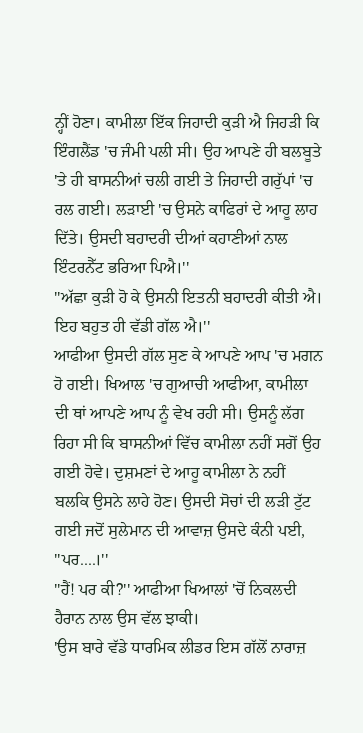ਨ੍ਹੀਂ ਹੋਣਾ। ਕਾਮੀਲਾ ਇੱਕ ਜਿਹਾਦੀ ਕੁੜੀ ਐ ਜਿਹੜੀ ਕਿ ਇੰਗਲੈਂਡ 'ਚ ਜੰਮੀ ਪਲੀ ਸੀ। ਉਹ ਆਪਣੇ ਹੀ ਬਲਬੂਤੇ 'ਤੇ ਹੀ ਬਾਸਨੀਆਂ ਚਲੀ ਗਈ ਤੇ ਜਿਹਾਦੀ ਗਰੁੱਪਾਂ 'ਚ ਰਲ ਗਈ। ਲੜਾਈ 'ਚ ਉਸਨੇ ਕਾਫਿਰਾਂ ਦੇ ਆਹੂ ਲਾਹ ਦਿੱਤੇ। ਉਸਦੀ ਬਹਾਦਰੀ ਦੀਆਂ ਕਹਾਣੀਆਂ ਨਾਲ ਇੰਟਰਨੈੱਟ ਭਰਿਆ ਪਿਐ।''
''ਅੱਛਾ ਕੁੜੀ ਹੋ ਕੇ ਉਸਨੀ ਇਤਨੀ ਬਹਾਦਰੀ ਕੀਤੀ ਐ। ਇਹ ਬਹੁਤ ਹੀ ਵੱਡੀ ਗੱਲ ਐ।''
ਆਫੀਆ ਉਸਦੀ ਗੱਲ ਸੁਣ ਕੇ ਆਪਣੇ ਆਪ 'ਚ ਮਗਨ ਹੋ ਗਈ। ਖਿਆਲ 'ਚ ਗੁਆਚੀ ਆਫੀਆ, ਕਾਮੀਲਾ ਦੀ ਥਾਂ ਆਪਣੇ ਆਪ ਨੂੰ ਵੇਖ ਰਹੀ ਸੀ। ਉਸਨੂੰ ਲੱਗ ਰਿਹਾ ਸੀ ਕਿ ਬਾਸਨੀਆਂ ਵਿੱਚ ਕਾਮੀਲਾ ਨਹੀਂ ਸਗੋਂ ਉਹ ਗਈ ਹੋਵੇ। ਦੁਸ਼ਮਣਾਂ ਦੇ ਆਹੂ ਕਾਮੀਲਾ ਨੇ ਨਹੀਂ ਬਲਕਿ ਉਸਨੇ ਲਾਹੇ ਹੋਣ। ਉਸਦੀ ਸੋਚਾਂ ਦੀ ਲੜੀ ਟੁੱਟ ਗਈ ਜਦੋਂ ਸੁਲੇਮਾਨ ਦੀ ਆਵਾਜ਼ ਉਸਦੇ ਕੰਨੀ ਪਈ, ''ਪਰ....।''
''ਹੈਂ! ਪਰ ਕੀ?'' ਆਫੀਆ ਖਿਆਲਾਂ 'ਚੋਂ ਨਿਕਲਦੀ ਹੈਰਾਨ ਨਾਲ ਉਸ ਵੱਲ ਝਾਕੀ।
'ਉਸ ਬਾਰੇ ਵੱਡੇ ਧਾਰਮਿਕ ਲੀਡਰ ਇਸ ਗੱਲੋਂ ਨਾਰਾਜ਼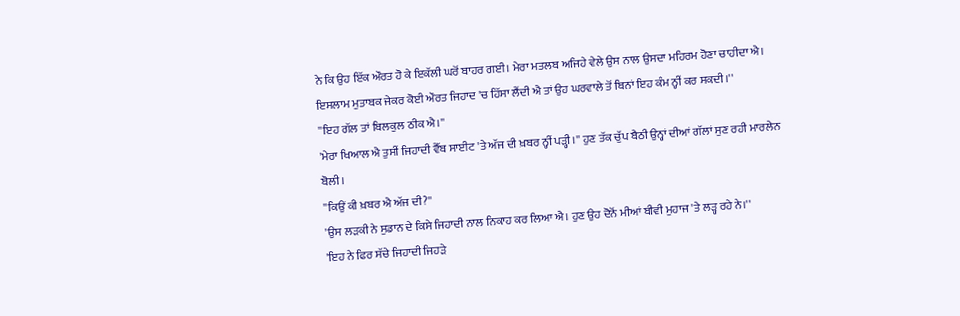ਨੇ ਕਿ ਉਹ ਇੱਕ ਔਰਤ ਹੋ ਕੇ ਇਕੱਲੀ ਘਰੋਂ ਬਾਹਰ ਗਈ। ਮੇਰਾ ਮਤਲਬ ਅਜਿਹੇ ਵੇਲੇ ਉਸ ਨਾਲ ਉਸਦਾ ਮਹਿਰਮ ਹੋਣਾ ਚਾਹੀਦਾ ਐ। ਇਸਲਾਮ ਮੁਤਾਬਕ ਜੇਕਰ ਕੋਈ ਔਰਤ ਜਿਹਾਦ 'ਚ ਹਿੱਸਾ ਲੈਂਦੀ ਐ ਤਾਂ ਉਹ ਘਰਵਾਲੇ ਤੋਂ ਬਿਨਾਂ ਇਹ ਕੰਮ ਨ੍ਹੀਂ ਕਰ ਸਕਦੀ।''
''ਇਹ ਗੱਲ ਤਾਂ ਬਿਲਕੁਲ ਠੀਕ ਐ।''
'ਮੇਰਾ ਖਿਆਲ ਐ ਤੁਸੀਂ ਜਿਹਾਦੀ ਵੈੱਬ ਸਾਈਟ 'ਤੇ ਅੱਜ ਦੀ ਖ਼ਬਰ ਨ੍ਹੀਂ ਪੜ੍ਹੀ।'' ਹੁਣ ਤੱਕ ਚੁੱਪ ਬੈਠੀ ਉਨ੍ਹਾਂ ਦੀਆਂ ਗੱਲਾਂ ਸੁਣ ਰਹੀ ਮਾਰਲੇਨ ਬੋਲੀ।
''ਕਿਉਂ ਕੀ ਖ਼ਬਰ ਐ ਅੱਜ ਦੀ?''
'ਉਸ ਲੜਕੀ ਨੇ ਸੁਡਾਨ ਦੇ ਕਿਸੇ ਜਿਹਾਦੀ ਨਾਲ ਨਿਕਾਹ ਕਰ ਲਿਆ ਐ। ਹੁਣ ਉਹ ਦੋਨੋਂ ਮੀਆਂ ਬੀਵੀ ਮੁਹਾਜ 'ਤੇ ਲੜ੍ਹ ਰਹੇ ਨੇ।''
'ਇਹ ਨੇ ਫਿਰ ਸੱਚੇ ਜਿਹਾਦੀ ਜਿਹੜੇ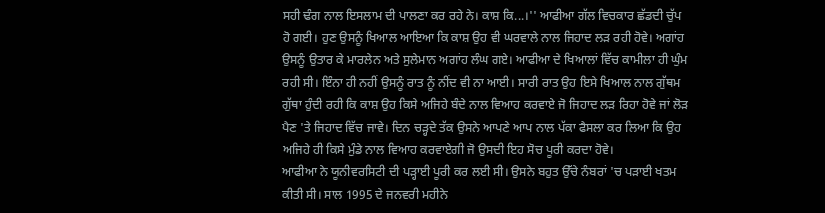ਸਹੀ ਢੰਗ ਨਾਲ ਇਸਲਾਮ ਦੀ ਪਾਲਣਾ ਕਰ ਰਹੇ ਨੇ। ਕਾਸ਼ ਕਿ...।'' ਆਫੀਆ ਗੱਲ ਵਿਚਕਾਰ ਛੱਡਦੀ ਚੁੱਪ ਹੋ ਗਈ। ਹੁਣ ਉਸਨੂੰ ਖਿਆਲ ਆਇਆ ਕਿ ਕਾਸ਼ ਉਹ ਵੀ ਘਰਵਾਲੇ ਨਾਲ ਜਿਹਾਦ ਲੜ ਰਹੀ ਹੋਵੇ। ਅਗਾਂਹ ਉਸਨੂੰ ਉਤਾਰ ਕੇ ਮਾਰਲੇਨ ਅਤੇ ਸੁਲੇਮਾਨ ਅਗਾਂਹ ਲੰਘ ਗਏ। ਆਫੀਆ ਦੇ ਖਿਆਲਾਂ ਵਿੱਚ ਕਾਮੀਲਾ ਹੀ ਘੁੰਮ ਰਹੀ ਸੀ। ਇੰਨਾ ਹੀ ਨਹੀਂ ਉਸਨੂੰ ਰਾਤ ਨੂੰ ਨੀਂਦ ਵੀ ਨਾ ਆਈ। ਸਾਰੀ ਰਾਤ ਉਹ ਇਸੇ ਖਿਆਲ ਨਾਲ ਗੁੱਥਮ ਗੁੱਥਾ ਹੁੰਦੀ ਰਹੀ ਕਿ ਕਾਸ਼ ਉਹ ਕਿਸੇ ਅਜਿਹੇ ਬੰਦੇ ਨਾਲ ਵਿਆਹ ਕਰਵਾਏ ਜੋ ਜਿਹਾਦ ਲੜ ਰਿਹਾ ਹੋਵੇ ਜਾਂ ਲੋੜ ਪੈਣ 'ਤੇ ਜਿਹਾਦ ਵਿੱਚ ਜਾਵੇ। ਦਿਨ ਚੜ੍ਹਦੇ ਤੱਕ ਉਸਨੇ ਆਪਣੇ ਆਪ ਨਾਲ ਪੱਕਾ ਫੈਸਲਾ ਕਰ ਲਿਆ ਕਿ ਉਹ ਅਜਿਹੇ ਹੀ ਕਿਸੇ ਮੁੰਡੇ ਨਾਲ ਵਿਆਹ ਕਰਵਾਏਗੀ ਜੋ ਉਸਦੀ ਇਹ ਸੋਚ ਪੂਰੀ ਕਰਦਾ ਹੋਵੇ।
ਆਫੀਆ ਨੇ ਯੂਨੀਵਰਸਿਟੀ ਦੀ ਪੜ੍ਹਾਈ ਪੂਰੀ ਕਰ ਲਈ ਸੀ। ਉਸਨੇ ਬਹੁਤ ਉੱਚੇ ਨੰਬਰਾਂ 'ਚ ਪੜਾਈ ਖਤਮ ਕੀਤੀ ਸੀ। ਸਾਲ 1995 ਦੇ ਜਨਵਰੀ ਮਹੀਨੇ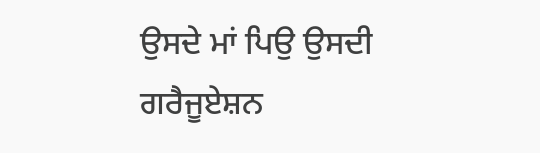ਉਸਦੇ ਮਾਂ ਪਿਉ ਉਸਦੀ ਗਰੈਜੂਏਸ਼ਨ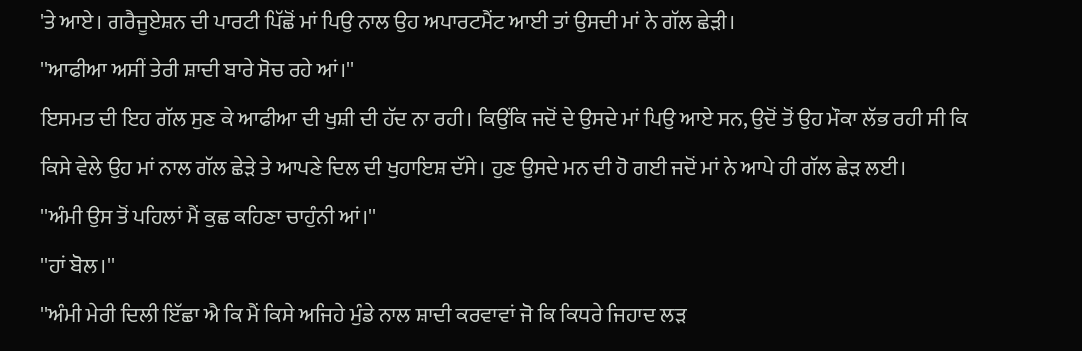'ਤੇ ਆਏ। ਗਰੈਜੂਏਸ਼ਨ ਦੀ ਪਾਰਟੀ ਪਿੱਛੋਂ ਮਾਂ ਪਿਉ ਨਾਲ ਉਹ ਅਪਾਰਟਮੈਂਟ ਆਈ ਤਾਂ ਉਸਦੀ ਮਾਂ ਨੇ ਗੱਲ ਛੇੜੀ।
''ਆਫੀਆ ਅਸੀਂ ਤੇਰੀ ਸ਼ਾਦੀ ਬਾਰੇ ਸੋਚ ਰਹੇ ਆਂ।''
ਇਸਮਤ ਦੀ ਇਹ ਗੱਲ ਸੁਣ ਕੇ ਆਫੀਆ ਦੀ ਖੁਸ਼ੀ ਦੀ ਹੱਦ ਨਾ ਰਹੀ। ਕਿਉਂਕਿ ਜਦੋਂ ਦੇ ਉਸਦੇ ਮਾਂ ਪਿਉ ਆਏ ਸਨ, ਉਦੋਂ ਤੋਂ ਉਹ ਮੌਕਾ ਲੱਭ ਰਹੀ ਸੀ ਕਿ ਕਿਸੇ ਵੇਲੇ ਉਹ ਮਾਂ ਨਾਲ ਗੱਲ ਛੇੜੇ ਤੇ ਆਪਣੇ ਦਿਲ ਦੀ ਖੁਹਾਇਸ਼ ਦੱਸੇ। ਹੁਣ ਉਸਦੇ ਮਨ ਦੀ ਹੋ ਗਈ ਜਦੋਂ ਮਾਂ ਨੇ ਆਪੇ ਹੀ ਗੱਲ ਛੇੜ ਲਈ।
''ਅੰਮੀ ਉਸ ਤੋਂ ਪਹਿਲਾਂ ਮੈਂ ਕੁਛ ਕਹਿਣਾ ਚਾਹੁੰਨੀ ਆਂ।''
''ਹਾਂ ਬੋਲ।''
''ਅੰਮੀ ਮੇਰੀ ਦਿਲੀ ਇੱਛਾ ਐ ਕਿ ਮੈਂ ਕਿਸੇ ਅਜਿਹੇ ਮੁੰਡੇ ਨਾਲ ਸ਼ਾਦੀ ਕਰਵਾਵਾਂ ਜੋ ਕਿ ਕਿਧਰੇ ਜਿਹਾਦ ਲੜ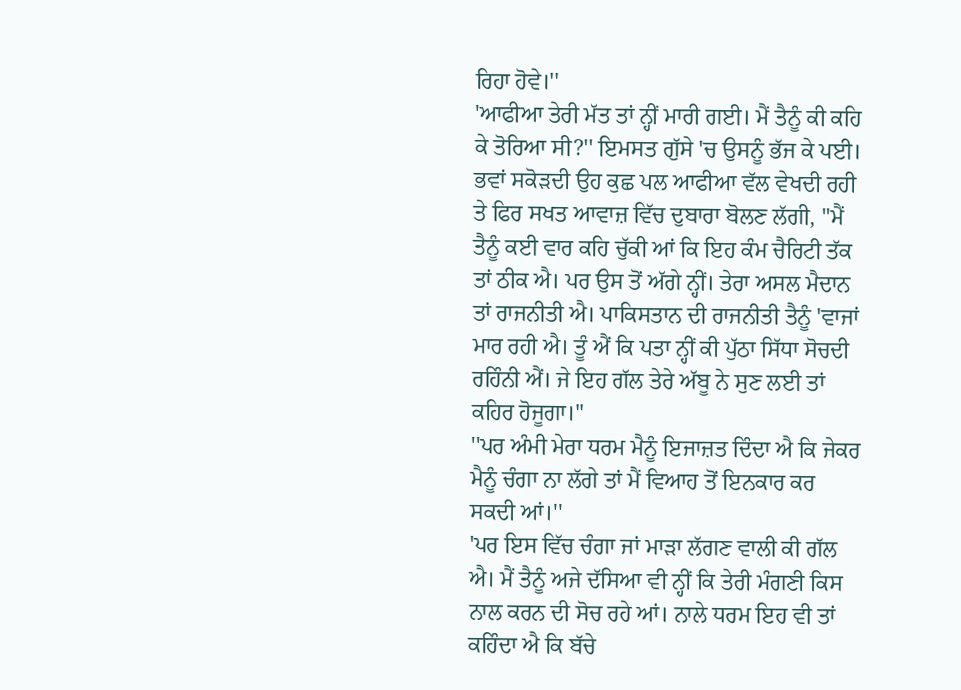ਰਿਹਾ ਹੋਵੇ।''
'ਆਫੀਆ ਤੇਰੀ ਮੱਤ ਤਾਂ ਨ੍ਹੀਂ ਮਾਰੀ ਗਈ। ਮੈਂ ਤੈਨੂੰ ਕੀ ਕਹਿ ਕੇ ਤੋਰਿਆ ਸੀ?'' ਇਮਸਤ ਗੁੱਸੇ 'ਚ ਉਸਨੂੰ ਭੱਜ ਕੇ ਪਈ। ਭਵਾਂ ਸਕੋੜਦੀ ਉਹ ਕੁਛ ਪਲ ਆਫੀਆ ਵੱਲ ਵੇਖਦੀ ਰਹੀ ਤੇ ਫਿਰ ਸਖਤ ਆਵਾਜ਼ ਵਿੱਚ ਦੁਬਾਰਾ ਬੋਲਣ ਲੱਗੀ, ''ਮੈਂ ਤੈਨੂੰ ਕਈ ਵਾਰ ਕਹਿ ਚੁੱਕੀ ਆਂ ਕਿ ਇਹ ਕੰਮ ਚੈਰਿਟੀ ਤੱਕ ਤਾਂ ਠੀਕ ਐ। ਪਰ ਉਸ ਤੋਂ ਅੱਗੇ ਨ੍ਹੀਂ। ਤੇਰਾ ਅਸਲ ਮੈਦਾਨ ਤਾਂ ਰਾਜਨੀਤੀ ਐ। ਪਾਕਿਸਤਾਨ ਦੀ ਰਾਜਨੀਤੀ ਤੈਨੂੰ 'ਵਾਜਾਂ ਮਾਰ ਰਹੀ ਐ। ਤੂੰ ਐਂ ਕਿ ਪਤਾ ਨ੍ਹੀਂ ਕੀ ਪੁੱਠਾ ਸਿੱਧਾ ਸੋਚਦੀ ਰਹਿੰਨੀ ਐਂ। ਜੇ ਇਹ ਗੱਲ ਤੇਰੇ ਅੱਬੂ ਨੇ ਸੁਣ ਲਈ ਤਾਂ ਕਹਿਰ ਹੋਜੂਗਾ।''
''ਪਰ ਅੰਮੀ ਮੇਰਾ ਧਰਮ ਮੈਨੂੰ ਇਜਾਜ਼ਤ ਦਿੰਦਾ ਐ ਕਿ ਜੇਕਰ ਮੈਨੂੰ ਚੰਗਾ ਨਾ ਲੱਗੇ ਤਾਂ ਮੈਂ ਵਿਆਹ ਤੋਂ ਇਨਕਾਰ ਕਰ ਸਕਦੀ ਆਂ।''
'ਪਰ ਇਸ ਵਿੱਚ ਚੰਗਾ ਜਾਂ ਮਾੜਾ ਲੱਗਣ ਵਾਲੀ ਕੀ ਗੱਲ ਐ। ਮੈਂ ਤੈਨੂੰ ਅਜੇ ਦੱਸਿਆ ਵੀ ਨ੍ਹੀਂ ਕਿ ਤੇਰੀ ਮੰਗਣੀ ਕਿਸ ਨਾਲ ਕਰਨ ਦੀ ਸੋਚ ਰਹੇ ਆਂ। ਨਾਲੇ ਧਰਮ ਇਹ ਵੀ ਤਾਂ ਕਹਿੰਦਾ ਐ ਕਿ ਬੱਚੇ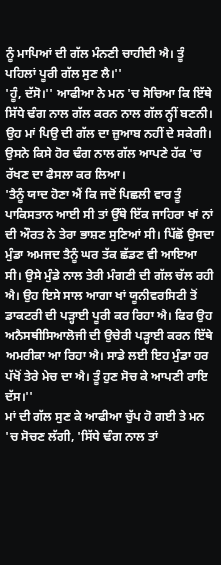ਨੂੰ ਮਾਪਿਆਂ ਦੀ ਗੱਲ ਮੰਨਣੀ ਚਾਹੀਦੀ ਐ। ਤੂੰ ਪਹਿਲਾਂ ਪੂਰੀ ਗੱਲ ਸੁਣ ਲੈ।''
'ਹੂੰ, ਦੱਸੋ।'' ਆਫੀਆ ਨੇ ਮਨ 'ਚ ਸੋਚਿਆ ਕਿ ਇੱਥੇ ਸਿੱਧੇ ਢੰਗ ਨਾਲ ਗੱਲ ਕਰਨ ਨਾਲ ਗੱਲ ਨ੍ਹੀਂ ਬਣਨੀ। ਉਹ ਮਾਂ ਪਿਉ ਦੀ ਗੱਲ ਦਾ ਜ਼ੁਆਬ ਨਹੀਂ ਦੇ ਸਕੇਗੀ। ਉਸਨੇ ਕਿਸੇ ਹੋਰ ਢੰਗ ਨਾਲ ਗੱਲ ਆਪਣੇ ਹੱਕ 'ਚ ਰੱਖਣ ਦਾ ਫੈਸਲਾ ਕਰ ਲਿਆ।
'ਤੈਨੂੰ ਯਾਦ ਹੋਣਾ ਐਂ ਕਿ ਜਦੋਂ ਪਿਛਲੀ ਵਾਰ ਤੂੰ ਪਾਕਿਸਤਾਨ ਆਈ ਸੀ ਤਾਂ ਉੱਥੇ ਇੱਕ ਜਾਹਿਰਾ ਖਾਂ ਨਾਂ ਦੀ ਔਰਤ ਨੇ ਤੇਰਾ ਭਾਸ਼ਣ ਸੁਣਿਆਂ ਸੀ। ਪਿੱਛੋਂ ਉਸਦਾ ਮੁੰਡਾ ਅਮਜਦ ਤੈਨੂੰ ਘਰ ਤੱਕ ਛੱਡਣ ਵੀ ਆਇਆ ਸੀ। ਉਸੇ ਮੁੰਡੇ ਨਾਲ ਤੇਰੀ ਮੰਗਣੀ ਦੀ ਗੱਲ ਚੱਲ ਰਹੀ ਐ। ਉਹ ਇਸੇ ਸਾਲ ਆਗਾ ਖਾਂ ਯੂਨੀਵਰਸਿਟੀ ਤੋਂ ਡਾਕਟਰੀ ਦੀ ਪੜ੍ਹਾਈ ਪੂਰੀ ਕਰ ਰਿਹਾ ਐ। ਫਿਰ ਉਹ ਅਨੈਸਥੀਸਿਆਲੋਜੀ ਦੀ ਉਚੇਰੀ ਪੜ੍ਹਾਈ ਕਰਨ ਇੱਥੇ ਅਮਰੀਕਾ ਆ ਰਿਹਾ ਐ। ਸਾਡੇ ਲਈ ਇਹ ਮੁੰਡਾ ਹਰ ਪੱਖੋਂ ਤੇਰੇ ਮੇਚ ਦਾ ਐ। ਤੂੰ ਹੁਣ ਸੋਚ ਕੇ ਆਪਣੀ ਰਾਇ ਦੱਸ।''
ਮਾਂ ਦੀ ਗੱਲ ਸੁਣ ਕੇ ਆਫੀਆ ਚੁੱਪ ਹੋ ਗਈ ਤੇ ਮਨ 'ਚ ਸੋਚਣ ਲੱਗੀ, 'ਸਿੱਧੇ ਢੰਗ ਨਾਲ ਤਾਂ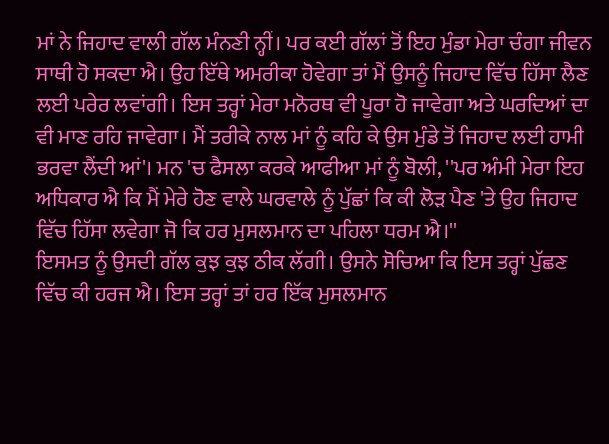ਮਾਂ ਨੇ ਜਿਹਾਦ ਵਾਲੀ ਗੱਲ ਮੰਨਣੀ ਨ੍ਹੀਂ। ਪਰ ਕਈ ਗੱਲਾਂ ਤੋਂ ਇਹ ਮੁੰਡਾ ਮੇਰਾ ਚੰਗਾ ਜੀਵਨ ਸਾਥੀ ਹੋ ਸਕਦਾ ਐ। ਉਹ ਇੱਥੇ ਅਮਰੀਕਾ ਹੋਵੇਗਾ ਤਾਂ ਮੈਂ ਉਸਨੂੰ ਜਿਹਾਦ ਵਿੱਚ ਹਿੱਸਾ ਲੈਣ ਲਈ ਪਰੇਰ ਲਵਾਂਗੀ। ਇਸ ਤਰ੍ਹਾਂ ਮੇਰਾ ਮਨੋਰਥ ਵੀ ਪੂਰਾ ਹੋ ਜਾਵੇਗਾ ਅਤੇ ਘਰਦਿਆਂ ਦਾ ਵੀ ਮਾਣ ਰਹਿ ਜਾਵੇਗਾ। ਮੈਂ ਤਰੀਕੇ ਨਾਲ ਮਾਂ ਨੂੰ ਕਹਿ ਕੇ ਉਸ ਮੁੰਡੇ ਤੋਂ ਜਿਹਾਦ ਲਈ ਹਾਮੀ ਭਰਵਾ ਲੈਂਦੀ ਆਂ'। ਮਨ 'ਚ ਫੈਸਲਾ ਕਰਕੇ ਆਫੀਆ ਮਾਂ ਨੂੰ ਬੋਲੀ, ''ਪਰ ਅੰਮੀ ਮੇਰਾ ਇਹ ਅਧਿਕਾਰ ਐ ਕਿ ਮੈਂ ਮੇਰੇ ਹੋਣ ਵਾਲੇ ਘਰਵਾਲੇ ਨੂੰ ਪੁੱਛਾਂ ਕਿ ਕੀ ਲੋੜ ਪੈਣ 'ਤੇ ਉਹ ਜਿਹਾਦ ਵਿੱਚ ਹਿੱਸਾ ਲਵੇਗਾ ਜੋ ਕਿ ਹਰ ਮੁਸਲਮਾਨ ਦਾ ਪਹਿਲਾ ਧਰਮ ਐ।''
ਇਸਮਤ ਨੂੰ ਉਸਦੀ ਗੱਲ ਕੁਝ ਕੁਝ ਠੀਕ ਲੱਗੀ। ਉਸਨੇ ਸੋਚਿਆ ਕਿ ਇਸ ਤਰ੍ਹਾਂ ਪੁੱਛਣ ਵਿੱਚ ਕੀ ਹਰਜ ਐ। ਇਸ ਤਰ੍ਹਾਂ ਤਾਂ ਹਰ ਇੱਕ ਮੁਸਲਮਾਨ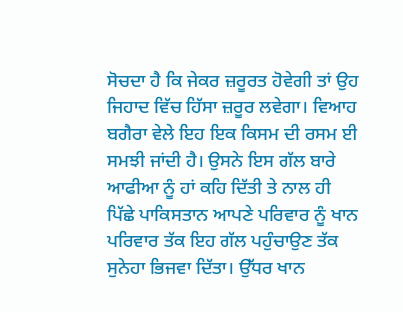ਸੋਚਦਾ ਹੈ ਕਿ ਜੇਕਰ ਜ਼ਰੂਰਤ ਹੋਵੇਗੀ ਤਾਂ ਉਹ ਜਿਹਾਦ ਵਿੱਚ ਹਿੱਸਾ ਜ਼ਰੂਰ ਲਵੇਗਾ। ਵਿਆਹ ਬਗੈਰਾ ਵੇਲੇ ਇਹ ਇਕ ਕਿਸਮ ਦੀ ਰਸਮ ਈ ਸਮਝੀ ਜਾਂਦੀ ਹੈ। ਉਸਨੇ ਇਸ ਗੱਲ ਬਾਰੇ ਆਫੀਆ ਨੂੰ ਹਾਂ ਕਹਿ ਦਿੱਤੀ ਤੇ ਨਾਲ ਹੀ ਪਿੱਛੇ ਪਾਕਿਸਤਾਨ ਆਪਣੇ ਪਰਿਵਾਰ ਨੂੰ ਖਾਨ ਪਰਿਵਾਰ ਤੱਕ ਇਹ ਗੱਲ ਪਹੁੰਚਾਉਣ ਤੱਕ ਸੁਨੇਹਾ ਭਿਜਵਾ ਦਿੱਤਾ। ਉੱਧਰ ਖਾਨ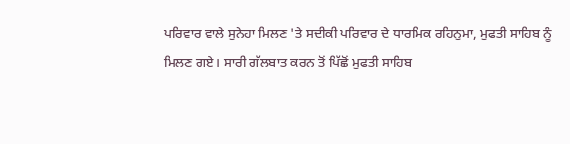ਪਰਿਵਾਰ ਵਾਲੇ ਸੁਨੇਹਾ ਮਿਲਣ 'ਤੇ ਸਦੀਕੀ ਪਰਿਵਾਰ ਦੇ ਧਾਰਮਿਕ ਰਹਿਨੁਮਾ, ਮੁਫਤੀ ਸਾਹਿਬ ਨੂੰ ਮਿਲਣ ਗਏ। ਸਾਰੀ ਗੱਲਬਾਤ ਕਰਨ ਤੋਂ ਪਿੱਛੋਂ ਮੁਫਤੀ ਸਾਹਿਬ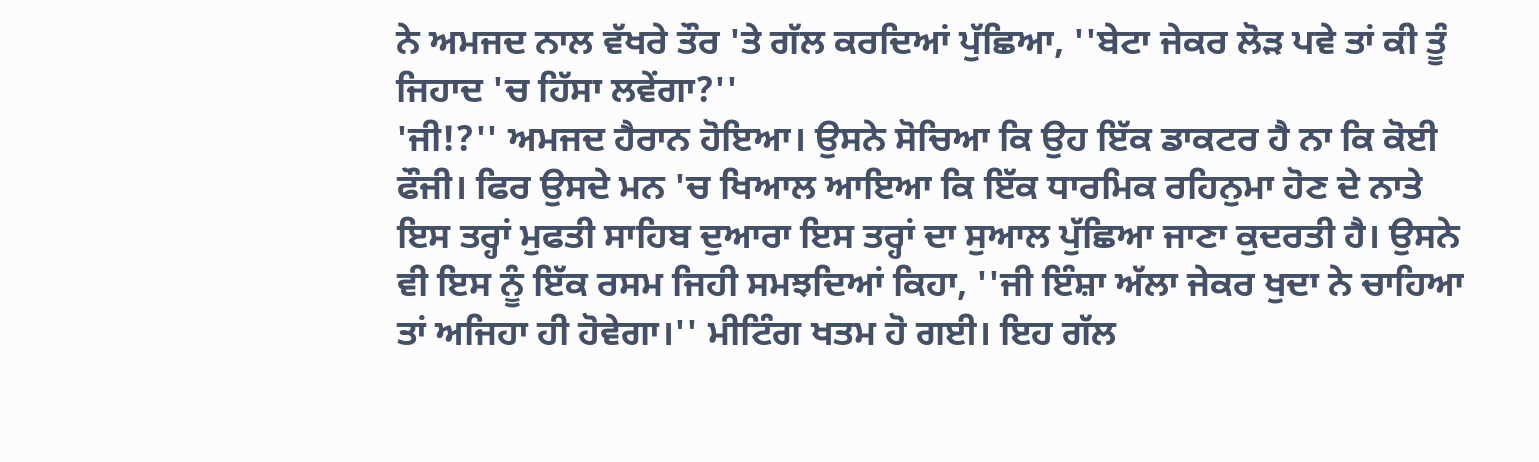ਨੇ ਅਮਜਦ ਨਾਲ ਵੱਖਰੇ ਤੌਰ 'ਤੇ ਗੱਲ ਕਰਦਿਆਂ ਪੁੱਛਿਆ, ''ਬੇਟਾ ਜੇਕਰ ਲੋੜ ਪਵੇ ਤਾਂ ਕੀ ਤੂੰ ਜਿਹਾਦ 'ਚ ਹਿੱਸਾ ਲਵੇਂਗਾ?''
'ਜੀ!?'' ਅਮਜਦ ਹੈਰਾਨ ਹੋਇਆ। ਉਸਨੇ ਸੋਚਿਆ ਕਿ ਉਹ ਇੱਕ ਡਾਕਟਰ ਹੈ ਨਾ ਕਿ ਕੋਈ ਫੌਜੀ। ਫਿਰ ਉਸਦੇ ਮਨ 'ਚ ਖਿਆਲ ਆਇਆ ਕਿ ਇੱਕ ਧਾਰਮਿਕ ਰਹਿਨੁਮਾ ਹੋਣ ਦੇ ਨਾਤੇ ਇਸ ਤਰ੍ਹਾਂ ਮੁਫਤੀ ਸਾਹਿਬ ਦੁਆਰਾ ਇਸ ਤਰ੍ਹਾਂ ਦਾ ਸੁਆਲ ਪੁੱਛਿਆ ਜਾਣਾ ਕੁਦਰਤੀ ਹੈ। ਉਸਨੇ ਵੀ ਇਸ ਨੂੰ ਇੱਕ ਰਸਮ ਜਿਹੀ ਸਮਝਦਿਆਂ ਕਿਹਾ, ''ਜੀ ਇੰਸ਼ਾ ਅੱਲਾ ਜੇਕਰ ਖੁਦਾ ਨੇ ਚਾਹਿਆ ਤਾਂ ਅਜਿਹਾ ਹੀ ਹੋਵੇਗਾ।'' ਮੀਟਿੰਗ ਖਤਮ ਹੋ ਗਈ। ਇਹ ਗੱਲ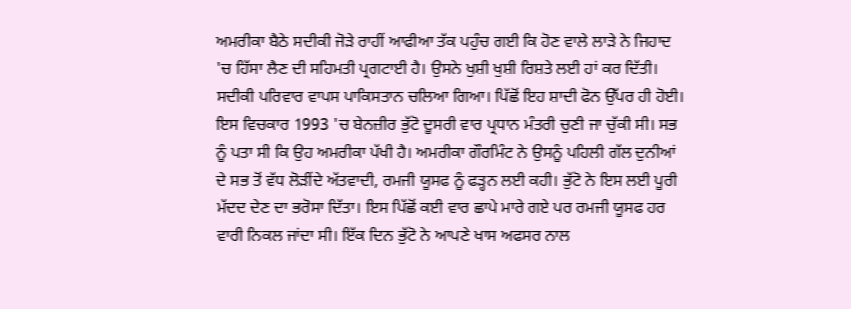ਅਮਰੀਕਾ ਬੈਠੇ ਸਦੀਕੀ ਜੋੜੇ ਰਾਹੀਂ ਆਫੀਆ ਤੱਕ ਪਹੁੰਚ ਗਈ ਕਿ ਹੋਣ ਵਾਲੇ ਲਾੜੇ ਨੇ ਜਿਹਾਦ 'ਚ ਹਿੱਸਾ ਲੈਣ ਦੀ ਸਹਿਮਤੀ ਪ੍ਰਗਟਾਈ ਹੈ। ਉਸਨੇ ਖੁਸ਼ੀ ਖੁਸ਼ੀ ਰਿਸ਼ਤੇ ਲਈ ਹਾਂ ਕਰ ਦਿੱਤੀ। ਸਦੀਕੀ ਪਰਿਵਾਰ ਵਾਪਸ ਪਾਕਿਸਤਾਨ ਚਲਿਆ ਗਿਆ। ਪਿੱਛੋਂ ਇਹ ਸ਼ਾਦੀ ਫੋਨ ਉੱਪਰ ਹੀ ਹੋਈ।
ਇਸ ਵਿਚਕਾਰ 1993 'ਚ ਬੇਨਜ਼ੀਰ ਭੁੱਟੋ ਦੂਸਰੀ ਵਾਰ ਪ੍ਰਧਾਨ ਮੰਤਰੀ ਚੁਣੀ ਜਾ ਚੁੱਕੀ ਸੀ। ਸਭ ਨੂੰ ਪਤਾ ਸੀ ਕਿ ਉਹ ਅਮਰੀਕਾ ਪੱਖੀ ਹੈ। ਅਮਰੀਕਾ ਗੌਰਮਿੰਟ ਨੇ ਉਸਨੂੰ ਪਹਿਲੀ ਗੱਲ ਦੁਨੀਆਂ ਦੇ ਸਭ ਤੋਂ ਵੱਧ ਲੋੜੀਂਦੇ ਅੱਤਵਾਦੀ, ਰਮਜੀ ਯੂਸਫ ਨੂੰ ਫੜ੍ਹਨ ਲਈ ਕਹੀ। ਭੁੱਟੋ ਨੇ ਇਸ ਲਈ ਪੂਰੀ ਮੱਦਦ ਦੇਣ ਦਾ ਭਰੋਸਾ ਦਿੱਤਾ। ਇਸ ਪਿੱਛੋਂ ਕਈ ਵਾਰ ਛਾਪੇ ਮਾਰੇ ਗਏ ਪਰ ਰਮਜੀ ਯੂਸਫ ਹਰ ਵਾਰੀ ਨਿਕਲ ਜਾਂਦਾ ਸੀ। ਇੱਕ ਦਿਨ ਭੁੱਟੋ ਨੇ ਆਪਣੇ ਖਾਸ ਅਫਸਰ ਨਾਲ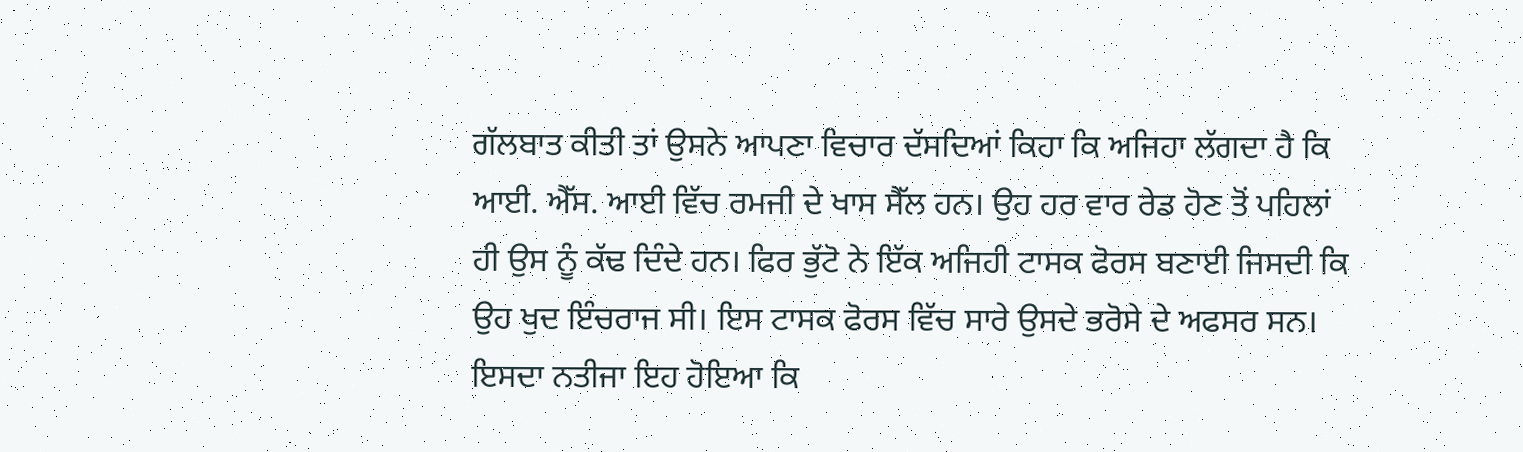ਗੱਲਬਾਤ ਕੀਤੀ ਤਾਂ ਉਸਨੇ ਆਪਣਾ ਵਿਚਾਰ ਦੱਸਦਿਆਂ ਕਿਹਾ ਕਿ ਅਜਿਹਾ ਲੱਗਦਾ ਹੈ ਕਿ ਆਈ. ਐੱਸ. ਆਈ ਵਿੱਚ ਰਮਜੀ ਦੇ ਖਾਸ ਸੈੱਲ ਹਨ। ਉਹ ਹਰ ਵਾਰ ਰੇਡ ਹੋਣ ਤੋਂ ਪਹਿਲਾਂ ਹੀ ਉਸ ਨੂੰ ਕੱਢ ਦਿੰਦੇ ਹਨ। ਫਿਰ ਭੁੱਟੋ ਨੇ ਇੱਕ ਅਜਿਹੀ ਟਾਸਕ ਫੋਰਸ ਬਣਾਈ ਜਿਸਦੀ ਕਿ ਉਹ ਖੁਦ ਇੰਚਰਾਜ ਸੀ। ਇਸ ਟਾਸਕ ਫੋਰਸ ਵਿੱਚ ਸਾਰੇ ਉਸਦੇ ਭਰੋਸੇ ਦੇ ਅਫਸਰ ਸਨ। ਇਸਦਾ ਨਤੀਜਾ ਇਹ ਹੋਇਆ ਕਿ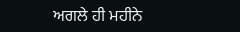ਅਗਲੇ ਹੀ ਮਹੀਨੇ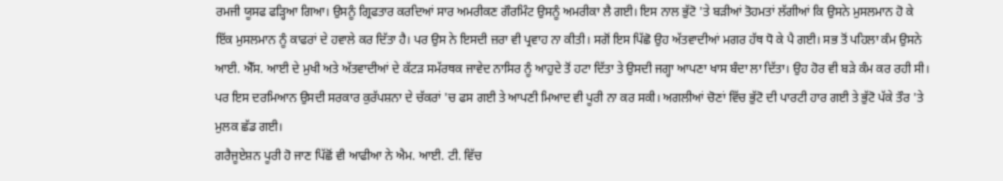ਰਮਜੀ ਯੂਸਫ ਫੜ੍ਹਿਆ ਗਿਆ। ਉਸਨੂੰ ਗ੍ਰਿਫਤਾਰ ਕਰਦਿਆਂ ਸਾਰ ਅਮਰੀਕਣ ਗੌਰਮਿੰਟ ਉਸਨੂੰ ਅਮਰੀਕਾ ਲੈ ਗਈ। ਇਸ ਨਾਲ ਭੁੱਟੋ 'ਤੇ ਬੜੀਆਂ ਤੋਹਮਤਾਂ ਲੱਗੀਆਂ ਕਿ ਉਸਨੇ ਮੁਸਲਮਾਨ ਹੋ ਕੇ ਇੱਕ ਮੁਸਲਮਾਨ ਨੂੰ ਕਾਫਰਾਂ ਦੇ ਹਵਾਲੇ ਕਰ ਦਿੱਤਾ ਹੈ। ਪਰ ਉਸ ਨੇ ਇਸਦੀ ਜ਼ਰਾ ਵੀ ਪ੍ਰਵਾਹ ਨਾ ਕੀਤੀ। ਸਗੋਂ ਇਸ ਪਿੱਛੋ ਉਹ ਅੱਤਵਾਦੀਆਂ ਮਗਰ ਹੱਥ ਧੋ ਕੇ ਪੈ ਗਈ। ਸਭ ਤੋਂ ਪਹਿਲਾ ਕੰਮ ਉਸਨੇ ਆਈ. ਐੱਸ. ਆਈ ਦੇ ਮੁਖੀ ਅਤੇ ਅੱਤਵਾਦੀਆਂ ਦੇ ਕੱਟੜ ਸਮੱਰਥਕ ਜਾਵੇਦ ਨਾਸਿਰ ਨੂੰ ਆਹੁਦੇ ਤੋਂ ਹਟਾ ਦਿੱਤਾ ਤੇ ਉਸਦੀ ਜਗ੍ਹਾ ਆਪਣਾ ਖਾਸ ਬੰਦਾ ਲਾ ਦਿੱਤਾ। ਉਹ ਹੋਰ ਵੀ ਬੜੇ ਕੰਮ ਕਰ ਰਹੀ ਸੀ। ਪਰ ਇਸ ਦਰਮਿਆਨ ਉਸਦੀ ਸਰਕਾਰ ਕੁਰੱਪਸ਼ਨਾ ਦੇ ਚੱਕਰਾਂ 'ਚ ਫਸ ਗਈ ਤੇ ਆਪਣੀ ਮਿਆਦ ਵੀ ਪੂਰੀ ਨਾ ਕਰ ਸਕੀ। ਅਗਲੀਆਂ ਚੋਣਾਂ ਵਿੱਚ ਭੁੱਟੋ ਦੀ ਪਾਰਟੀ ਹਾਰ ਗਈ ਤੇ ਭੁੱਟੋ ਪੱਕੇ ਤੌਰ 'ਤੇ ਮੁਲਕ ਛੱਡ ਗਈ।
ਗਰੈਜੂਏਸ਼ਨ ਪੂਰੀ ਹੋ ਜਾਣ ਪਿੱਛੋਂ ਵੀ ਆਫੀਆ ਨੇ ਐਮ. ਆਈ. ਟੀ. ਵਿੱਚ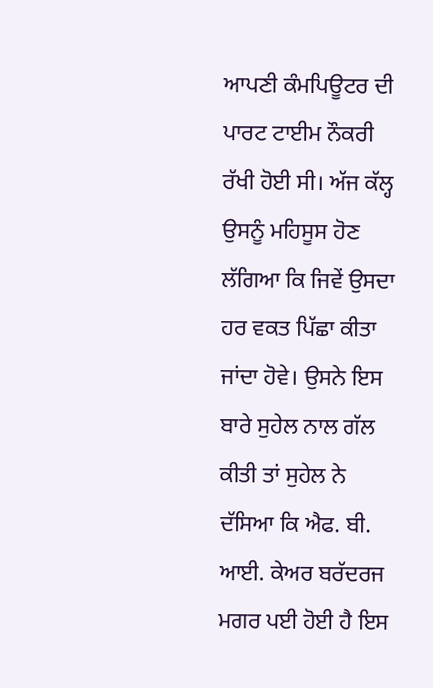ਆਪਣੀ ਕੰਮਪਿਊਟਰ ਦੀ ਪਾਰਟ ਟਾਈਮ ਨੌਕਰੀ ਰੱਖੀ ਹੋਈ ਸੀ। ਅੱਜ ਕੱਲ੍ਹ ਉਸਨੂੰ ਮਹਿਸੂਸ ਹੋਣ ਲੱਗਿਆ ਕਿ ਜਿਵੇਂ ਉਸਦਾ ਹਰ ਵਕਤ ਪਿੱਛਾ ਕੀਤਾ ਜਾਂਦਾ ਹੋਵੇ। ਉਸਨੇ ਇਸ ਬਾਰੇ ਸੁਹੇਲ ਨਾਲ ਗੱਲ ਕੀਤੀ ਤਾਂ ਸੁਹੇਲ ਨੇ ਦੱਸਿਆ ਕਿ ਐਫ. ਬੀ. ਆਈ. ਕੇਅਰ ਬਰੱਦਰਜ ਮਗਰ ਪਈ ਹੋਈ ਹੈ ਇਸ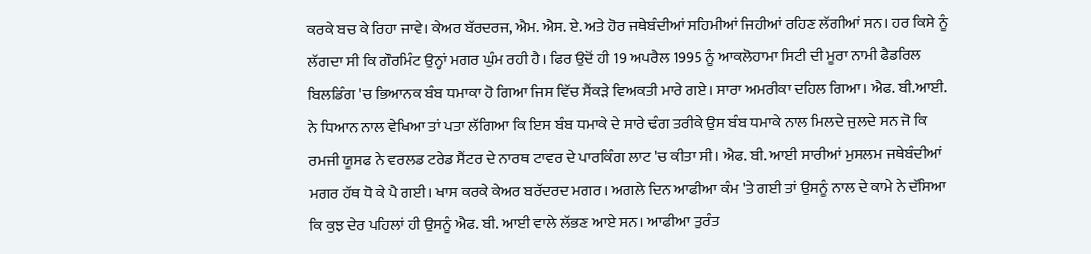ਕਰਕੇ ਬਚ ਕੇ ਰਿਹਾ ਜਾਵੇ। ਕੇਅਰ ਬੱਰਦਰਜ, ਐਮ. ਐਸ. ਏ. ਅਤੇ ਹੋਰ ਜਥੇਬੰਦੀਆਂ ਸਹਿਮੀਆਂ ਜਿਹੀਆਂ ਰਹਿਣ ਲੱਗੀਆਂ ਸਨ। ਹਰ ਕਿਸੇ ਨੂੰ ਲੱਗਦਾ ਸੀ ਕਿ ਗੌਰਮਿੰਟ ਉਨ੍ਹਾਂ ਮਗਰ ਘੁੰਮ ਰਹੀ ਹੈ। ਫਿਰ ਉਦੋਂ ਹੀ 19 ਅਪਰੈਲ 1995 ਨੂੰ ਆਕਲੋਹਾਮਾ ਸਿਟੀ ਦੀ ਮੂਰਾ ਨਾਮੀ ਫੈਡਰਿਲ ਬਿਲਡਿੰਗ 'ਚ ਭਿਆਨਕ ਬੰਬ ਧਮਾਕਾ ਹੋ ਗਿਆ ਜਿਸ ਵਿੱਚ ਸੈਂਕੜੇ ਵਿਅਕਤੀ ਮਾਰੇ ਗਏ। ਸਾਰਾ ਅਮਰੀਕਾ ਦਹਿਲ ਗਿਆ। ਐਫ. ਬੀ.ਆਈ. ਨੇ ਧਿਆਨ ਨਾਲ ਵੇਖਿਆ ਤਾਂ ਪਤਾ ਲੱਗਿਆ ਕਿ ਇਸ ਬੰਬ ਧਮਾਕੇ ਦੇ ਸਾਰੇ ਢੰਗ ਤਰੀਕੇ ਉਸ ਬੰਬ ਧਮਾਕੇ ਨਾਲ ਮਿਲਦੇ ਜੁਲਦੇ ਸਨ ਜੋ ਕਿ ਰਮਜੀ ਯੂਸਫ ਨੇ ਵਰਲਡ ਟਰੇਡ ਸੈਂਟਰ ਦੇ ਨਾਰਥ ਟਾਵਰ ਦੇ ਪਾਰਕਿੰਗ ਲਾਟ 'ਚ ਕੀਤਾ ਸੀ। ਐਫ. ਬੀ. ਆਈ ਸਾਰੀਆਂ ਮੁਸਲਮ ਜਥੇਬੰਦੀਆਂ ਮਗਰ ਹੱਥ ਧੋ ਕੇ ਪੈ ਗਈ। ਖਾਸ ਕਰਕੇ ਕੇਅਰ ਬਰੱਦਰਦ ਮਗਰ। ਅਗਲੇ ਦਿਨ ਆਫੀਆ ਕੰਮ 'ਤੇ ਗਈ ਤਾਂ ਉਸਨੂੰ ਨਾਲ ਦੇ ਕਾਮੇ ਨੇ ਦੱਸਿਆ ਕਿ ਕੁਝ ਦੇਰ ਪਹਿਲਾਂ ਹੀ ਉਸਨੂੰ ਐਫ. ਬੀ. ਆਈ ਵਾਲੇ ਲੱਭਣ ਆਏ ਸਨ। ਆਫੀਆ ਤੁਰੰਤ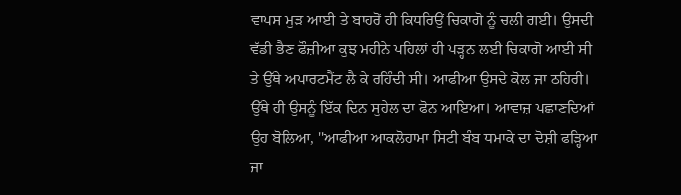ਵਾਪਸ ਮੁੜ ਆਈ ਤੇ ਬਾਹਰੋਂ ਹੀ ਕਿਧਰਿਉਂ ਚਿਕਾਗੋ ਨੂੰ ਚਲੀ ਗਈ। ਉਸਦੀ ਵੱਡੀ ਭੈਣ ਫੌਜ਼ੀਆ ਕੁਝ ਮਹੀਨੇ ਪਹਿਲਾਂ ਹੀ ਪੜ੍ਹਨ ਲਈ ਚਿਕਾਗੋ ਆਈ ਸੀ ਤੇ ਉੱਥੇ ਅਪਾਰਟਮੈਂਟ ਲੈ ਕੇ ਰਹਿੰਦੀ ਸੀ। ਆਫੀਆ ਉਸਦੇ ਕੋਲ ਜਾ ਠਹਿਰੀ। ਉੱਥੇ ਹੀ ਉਸਨੂੰ ਇੱਕ ਦਿਨ ਸੁਹੇਲ ਦਾ ਫੋਨ ਆਇਆ। ਆਵਾਜ਼ ਪਛਾਣਦਿਆਂ ਉਹ ਬੋਲਿਆ, ''ਆਫੀਆ ਆਕਲੋਹਾਮਾ ਸਿਟੀ ਬੰਬ ਧਮਾਕੇ ਦਾ ਦੋਸ਼ੀ ਫੜ੍ਹਿਆ ਜਾ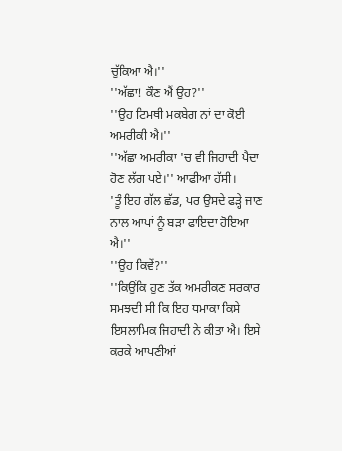ਚੁੱਕਿਆ ਐ।''
''ਅੱਛਾ! ਕੌਣ ਐਂ ਉਹ?''
''ਉਹ ਟਿਮਥੀ ਮਕਬੇਗ ਨਾਂ ਦਾ ਕੋਈ ਅਮਰੀਕੀ ਐ।''
''ਅੱਛਾ ਅਮਰੀਕਾ 'ਚ ਵੀ ਜਿਹਾਦੀ ਪੈਦਾ ਹੋਣ ਲੱਗ ਪਏ।'' ਆਫੀਆ ਹੱਸੀ।
'ਤੂੰ ਇਹ ਗੱਲ ਛੱਡ, ਪਰ ਉਸਦੇ ਫੜ੍ਹੇ ਜਾਣ ਨਾਲ ਆਪਾਂ ਨੂੰ ਬੜਾ ਫਾਇਦਾ ਹੋਇਆ ਐ।''
''ਉਹ ਕਿਵੇਂ?''
''ਕਿਉਂਕਿ ਹੁਣ ਤੱਕ ਅਮਰੀਕਣ ਸਰਕਾਰ ਸਮਝਦੀ ਸੀ ਕਿ ਇਹ ਧਮਾਕਾ ਕਿਸੇ ਇਸਲਾਮਿਕ ਜਿਹਾਦੀ ਨੇ ਕੀਤਾ ਐ। ਇਸੇ ਕਰਕੇ ਆਪਣੀਆਂ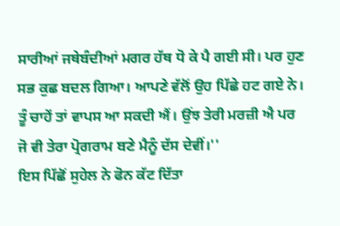ਸਾਰੀਆਂ ਜਥੇਬੰਦੀਆਂ ਮਗਰ ਹੱਥ ਧੋ ਕੇ ਪੈ ਗਈ ਸੀ। ਪਰ ਹੁਣ ਸਭ ਕੁਛ ਬਦਲ ਗਿਆ। ਆਪਣੇ ਵੱਲੋਂ ਉਹ ਪਿੱਛੇ ਹਟ ਗਏ ਨੇ। ਤੂੰ ਚਾਹੇਂ ਤਾਂ ਵਾਪਸ ਆ ਸਕਦੀ ਐਂ। ਉਂਝ ਤੇਰੀ ਮਰਜ਼ੀ ਐ ਪਰ ਜੋ ਵੀ ਤੇਰਾ ਪ੍ਰੋਗਰਾਮ ਬਣੇ ਮੈਨੂੰ ਦੱਸ ਦੇਵੀਂ।''
ਇਸ ਪਿੱਛੋਂ ਸੁਹੇਲ ਨੇ ਫੋਨ ਕੱਟ ਦਿੱਤਾ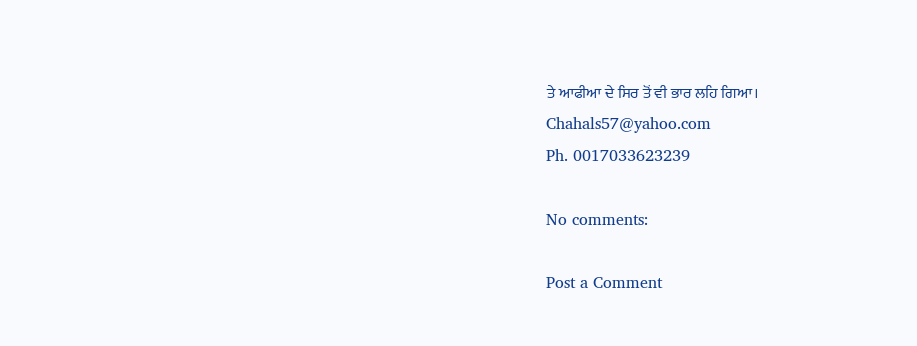ਤੇ ਆਫੀਆ ਦੇ ਸਿਰ ਤੋਂ ਵੀ ਭਾਰ ਲਹਿ ਗਿਆ।
Chahals57@yahoo.com
Ph. 0017033623239

No comments:

Post a Comment